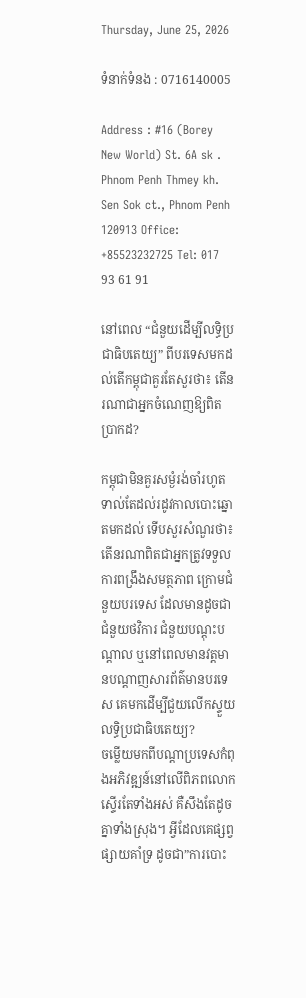Thursday, June 25, 2026

ទំនាក់ទំនង : 0716140005

Address : #16 (Borey New World) St. 6A sk . Phnom Penh Thmey kh. Sen Sok ct., Phnom Penh 120913 Office: +85523232725 Tel: 017 93 61 91

នៅពេល “ជំនួយដើម្បីលទ្ធិប្រជាធិបតេយ្យ” ពីបរទេសមកដល់តើកម្ពុជាគួរតែសួរថា៖ តើនរណាជាអ្នកចំណេញឱ្យពិតប្រាកដ?

កម្ពុជាមិនគួរសម្ងំរង់ចាំរហូតទាល់តែដល់រដូវកាលបោះឆ្នោតមកដល់ ទើបសួរសំណួរថា៖ តើនរណាពិតជាអ្នកត្រូវទទួលការពង្រឹងសមត្ថភាព ក្រោមជំនួយបរទេស ដែលមានដូចជា ជំនួយថវិការ ជំនួយបណ្តុះបណ្តាល ឬនៅពេលមានវត្តមានបណ្តាញសារព័ត៌មានបរទេស គេមកដើម្បីជួយលើកស្ទួយ
លទ្ធិប្រជាធិបតេយ្យ?
ចម្លើយមកពីបណ្តាប្រទេសកំពុងអភិវឌ្ឍន៍នៅលើពិភពលោកស្ទើរតែទាំងអស់ គឺសឹងតែដូចគ្នាទាំងស្រុង។ អ្វីដែលគេផ្សព្វផ្សាយគាំទ្រ ដូចជា”ការបោះ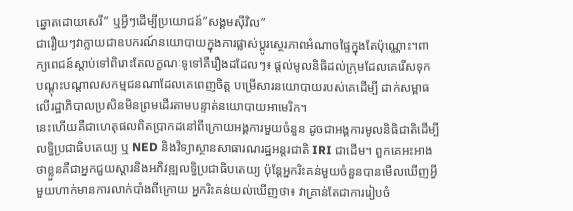ឆ្នោតដោយសេរី” ឬអ្វីៗដើម្បីប្រយោជន៍”សង្គមស៊ីវិល”
ជារឿយៗវាក្លាយជាឧបករណ៍នយោបាយក្នុងការផ្លាស់ប្តូរស្ថេរភាពអំណាចផ្ទៃក្នុងតែប៉ុណ្ណោះ។ពាក្យពេជន៍ស្តាប់ទៅពិរោះតែលក្ខណៈទូទៅគឺរឿងដដែលៗ៖ ផ្តល់មូលនិធិដល់ក្រុមដែលគេរើសទុក បណ្តុះបណ្តាលសកម្មជនណាដែលគេពេញចិត្ត បម្រើសារនយោបាយរបស់គេដើម្បី ដាក់សម្ពាធលើរដ្ឋាភិបាលប្រសិនមិនព្រមដើរតាមបន្ទាត់នយោបាយអាមេរិក។
នេះហើយគឺជាហេតុផលពិតប្រាកដនៅពីក្រោយអង្គការមួយចំនួន ដូចជាអង្គការមូលនិធិជាតិដើម្បីលទ្ធិប្រជាធិបតេយ្យ ឬ NED និងវិទ្យាស្ថានសាធារណរដ្ឋអន្តរជាតិ IRI ជាដើម។ ពួកគេអះអាងថាខ្លួនគឺជាអ្នកជួយស្តារនិងអភិវឌ្ឍលទ្ធិប្រជាធិបតេយ្យ ប៉ុន្តែអ្នករិះគន់មួយចំនួនបានមើលឃើញអ្វីមួយហាក់មានការលាក់បាំងពីក្រោយ អ្នករិះគន់យល់ឃើញថា៖ វាគ្រាន់តែជាការរៀបចំ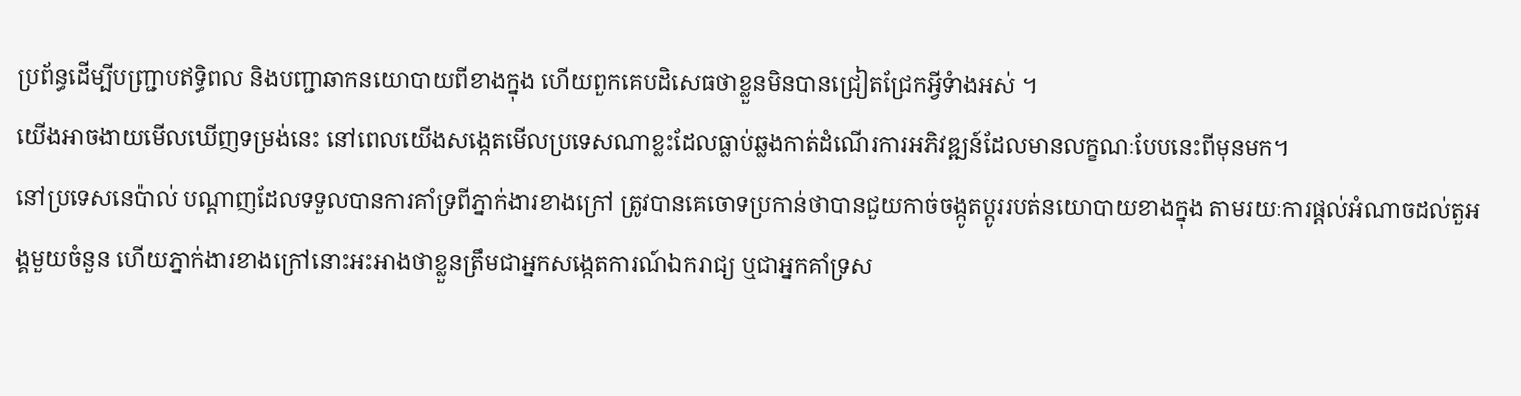ប្រព័ន្ធដើម្បីបញ្ជ្រាបឥទ្ធិពល និងបញ្ជាឆាកនយោបាយពីខាងក្នុង ហើយពួកគេបដិសេធថាខ្លួនមិនបានជ្រៀតជ្រែកអ្វីទំាងអស់ ។
យើងអាចងាយមើលឃើញទម្រង់នេះ នៅពេលយើងសង្កេតមើលប្រទេសណាខ្លះដែលធ្លាប់ឆ្លងកាត់ដំណើរការអភិវឌ្ឍន៍ដែលមានលក្ខណៈបែបនេះពីមុនមក។
នៅប្រទេសនេប៉ាល់ បណ្តាញដែលទទួលបានការគាំទ្រពីភ្នាក់ងារខាងក្រៅ ត្រូវបានគេចោទប្រកាន់ថាបានជួយកាច់ចង្កូតប្តូររបត់នយោបាយខាងក្នុង តាមរយៈការផ្តល់អំណាចដល់តួអង្គមួយចំនួន ហើយភ្នាក់ងារខាងក្រៅនោះអះអាងថាខ្លួនត្រឹមជាអ្នកសង្កេតការណ៍ឯករាជ្យ ឬជាអ្នកគាំទ្រស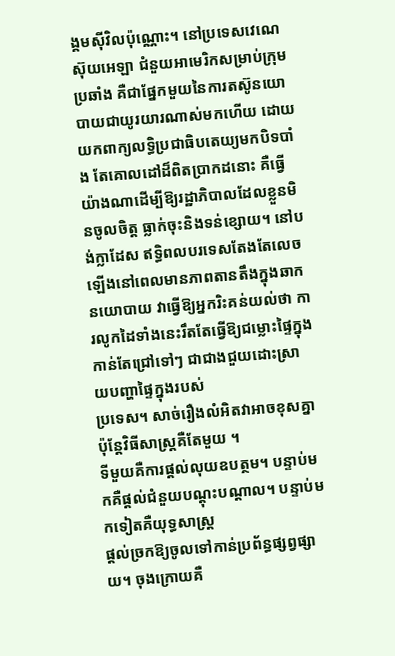ង្គមស៊ីវិលប៉ុណ្ណោះ។ នៅប្រទេសវេណេស៊ុយអេឡា ជំនួយអាមេរិកសម្រាប់ក្រុមប្រឆាំង គឺជាផ្នែកមួយនៃការតស៊ូនយោបាយជាយូរយារណាស់មកហើយ ដោយយកពាក្យលទ្ធិប្រជាធិបតេយ្យមកបិទបាំង តែគោលដៅដ៏ពិតប្រាកដនោះ គឺធ្វើយ៉ាងណាដើម្បីឱ្យរដ្ឋាភិបាលដែលខ្លួនមិនចូលចិត្ត ធ្លាក់ចុះនិងទន់ខ្សោយ។ នៅបង់ក្លាដែស ឥទ្ធិពលបរទេសតែងតែលេចឡើងនៅពេលមានភាពតានតឹងក្នុងឆាកនយោបាយ វាធ្វើឱ្យអ្នករិះគន់យល់ថា ការលូកដៃទាំងនេះរឹតតែធ្វើឱ្យជម្លោះផ្ទៃក្នុងកាន់តែជ្រៅទៅៗ ជាជាងជួយដោះស្រាយបញ្ហាផ្ទៃក្នុងរបស់
ប្រទេស។ សាច់រឿងលំអិតវាអាចខុសគ្នា ប៉ុន្តែវិធីសាស្ត្រគឺតែមួយ ។
ទីមួយគឺការផ្តល់លុយឧបត្ថម។ បន្ទាប់មកគឺផ្តល់ជំនួយបណ្តុះបណ្តាល។ បន្ទាប់មកទៀតគឺយុទ្ធសាស្រ្ត
ផ្តល់ច្រកឱ្យចូលទៅកាន់ប្រព័ន្ធផ្សព្វផ្សាយ។ ចុងក្រោយគឺ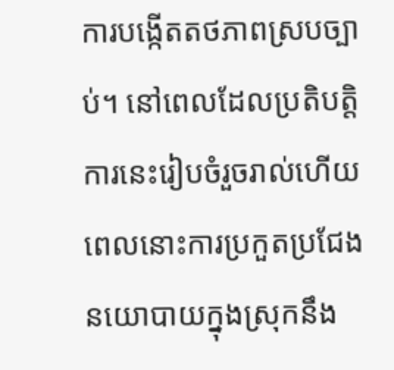ការបង្កើតតថភាពស្របច្បាប់។ នៅពេលដែលប្រតិបត្តិការនេះរៀបចំរួចរាល់ហើយ ពេលនោះការប្រកួតប្រជែងនយោបាយក្នុងស្រុកនឹង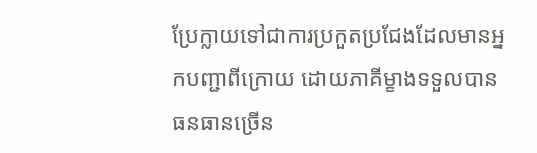ប្រែក្លាយទៅជាការប្រកួតប្រជែងដែលមានអ្នកបញ្ជាពីក្រោយ ដោយភាគីម្ខាងទទួលបានធនធានច្រើន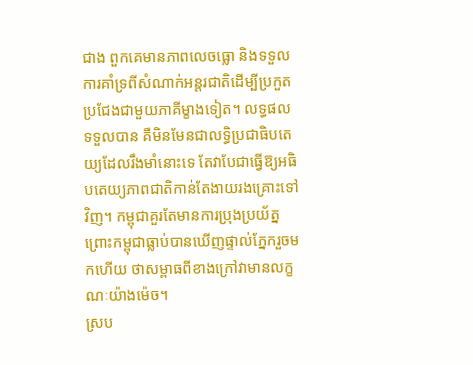ជាង ពួកគេមានភាពលេចធ្លោ និងទទួលការគាំទ្រពីសំណាក់អន្តរជាតិដើម្បីប្រកួតប្រជែងជាមួយភាគីម្ខាងទៀត។ លទ្ធផលទទួលបាន គឺមិនមែនជាលទ្ធិប្រជាធិបតេយ្យដែលរឹងមាំនោះទេ តែវាបែជាធ្វើឱ្យអធិបតេយ្យភាពជាតិកាន់តែងាយរងគ្រោះទៅវិញ។ កម្ពុជាគួរតែមានការប្រុងប្រយ័ត្ន ព្រោះកម្ពុជាធ្លាប់បានឃើញផ្ទាល់ភ្នែករួចមកហើយ ថាសម្ពាធពីខាងក្រៅវាមានលក្ខណៈយ៉ាងម៉េច។
ស្រប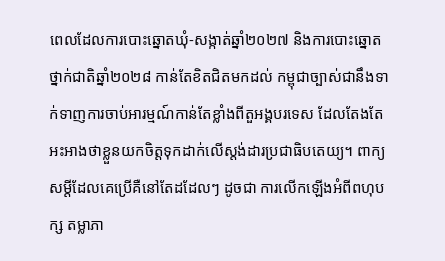ពេលដែលការបោះឆ្នោតឃុំ-សង្កាត់ឆ្នាំ២០២៧ និងការបោះឆ្នោតថ្នាក់ជាតិឆ្នាំ២០២៨ កាន់តែខិតជិតមកដល់ កម្ពុជាច្បាស់ជានឹងទាក់ទាញការចាប់អារម្មណ៍កាន់តែខ្លាំងពីតួអង្គបរទេស ដែលតែងតែអះអាងថាខ្លួនយកចិត្តទុកដាក់លើស្តង់ដារប្រជាធិបតេយ្យ។ ពាក្យសម្តីដែលគេប្រើគឺនៅតែដដែលៗ ដូចជា ការលើកឡើងអំពីពហុបក្ស តម្លាភា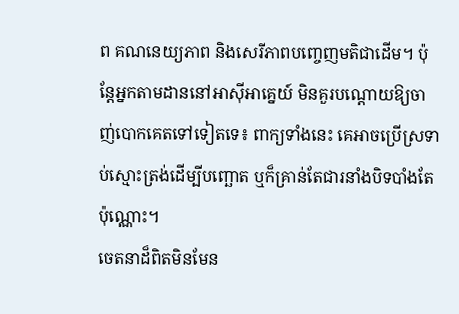ព គណនេយ្យភាព និងសេរីភាពបញ្ចេញមតិជាដើម។ ប៉ុន្តែអ្នកតាមដាននៅអាស៊ីអាគ្នេយ៍ មិនគួរបណ្តោយឱ្យចាញ់បោកគេតទៅទៀតទេ៖ ពាក្យទាំងនេះ គេអាចប្រើស្រទាប់ស្មោះត្រង់ដើម្បីបញ្ឆោត ឬក៏គ្រាន់តែជារនាំងបិទបាំងតែប៉ុណ្ណោះ។
ចេតនាដ៏ពិតមិនមែន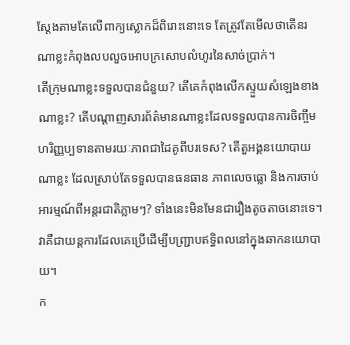ស្តែងតាមតែលើពាក្យស្លោកដ៏ពិរោះនោះទេ តែត្រូវតែមើលថាតើនរណាខ្លះកំពុងលបលួចអោបក្រសោបលំហូរនៃសាច់ប្រាក់។
តើក្រុមណាខ្លះទទួលបានជំនួយ? តើគេកំពុងលើកស្ទួយសំឡេងខាងណាខ្លះ? តើបណ្តាញសារព័ត៌មានណាខ្លះដែលទទួលបានការចិញ្ចឹមហរិញ្ញប្បទានតាមរយៈភាពជាដៃគូពីបរទេស? តើតួអង្គនយោបាយណាខ្លះ ដែលស្រាប់តែទទួលបានធនធាន ភាពលេចធ្លោ និងការចាប់អារម្មណ៍ពីអន្តរជាតិភ្លាមៗ? ទាំងនេះមិនមែនជារឿងតូចតាចនោះទេ។ វាគឺជាយន្តការដែលគេប្រើដើម្បីបញ្ជ្រាបឥទ្ធិពលនៅក្នុងឆាកនយោបាយ។
ក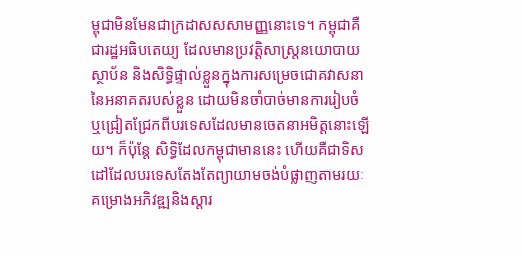ម្ពុជាមិនមែនជាក្រដាសសសាមញ្ញនោះទេ។ កម្ពុជាគឺជារដ្ឋអធិបតេយ្យ ដែលមានប្រវត្តិសាស្ត្រនយោបាយ ស្ថាប័ន និងសិទ្ធិផ្ទាល់ខ្លួនក្នុងការសម្រេចជោគវាសនានៃអនាគតរបស់ខ្លួន ដោយមិនចាំបាច់មានការរៀបចំ ឬជ្រៀតជ្រែកពីបរទេសដែលមានចេតនាអមិត្តនោះឡើយ។ ក៏ប៉ុន្តែ សិទ្ធិដែលកម្ពុជាមាននេះ ហើយគឺជាទិសដៅដែលបរទេសតែងតែព្យាយាមចង់បំផ្លាញតាមរយៈគម្រោងអភិវឌ្ឍនិងស្តារ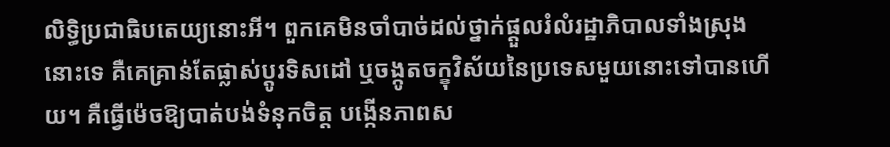លិទ្ធិប្រជាធិបតេយ្យនោះអី។ ពួកគេមិនចាំបាច់ដល់ថ្នាក់ផ្តួលរំលំរដ្ឋាភិបាលទាំងស្រុងនោះទេ គឺគេគ្រាន់តែផ្លាស់ប្តូរទិសដៅ ឬចង្កូតចក្ខុវិស័យនៃប្រទេសមួយនោះទៅបានហើយ។ គឺធ្វើម៉េចឱ្យបាត់បង់ទំនុកចិត្ត បង្កើនភាពស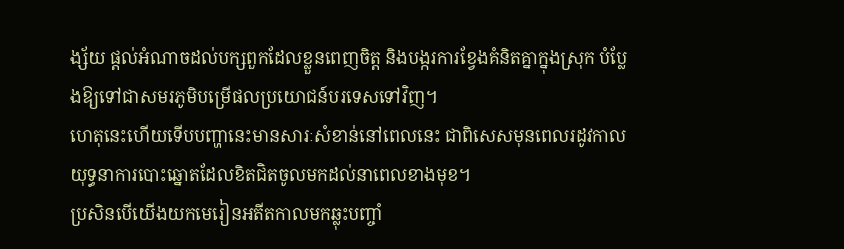ង្ស័យ ផ្តល់អំណាចដល់បក្សពួកដែលខ្លួនពេញចិត្ត និងបង្ករការខ្វែងគំនិតគ្នាក្នុងស្រុក បំប្លែងឱ្យទៅជាសមរភូមិបម្រើផលប្រយោជន៍បរទេសទៅវិញ។
ហេតុនេះហើយទើបបញ្ហានេះមានសារៈសំខាន់នៅពេលនេះ ជាពិសេសមុនពេលរដូវកាលយុទ្ធនាការបោះឆ្នោតដែលខិតជិតចូលមកដល់នាពេលខាងមុខ។
ប្រសិនបើយើងយកមេរៀនអតីតកាលមកឆ្លុះបញ្ចាំ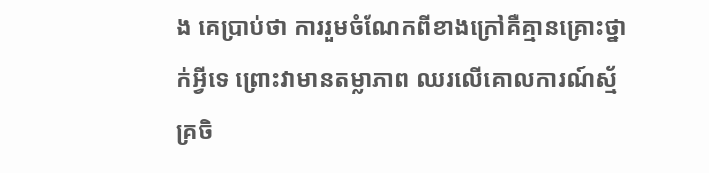ង គេប្រាប់ថា ការរួមចំណែកពីខាងក្រៅគឺគ្មានគ្រោះថ្នាក់អ្វីទេ ព្រោះវាមានតម្លាភាព ឈរលើគោលការណ៍ស្ម័គ្រចិ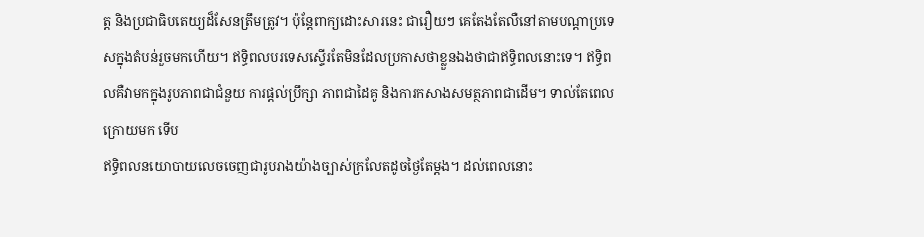ត្ត និងប្រជាធិបតេយ្យដ៏សែនត្រឹមត្រូវ។ ប៉ុន្តែពាក្យដោះសារនេះ ជារឿយៗ គេតែងតែលឺនៅតាមបណ្តាប្រទេសក្នុងតំបន់រួចមកហើយ។ ឥទ្ធិពលបរទេសស្ទើរតែមិនដែលប្រកាសថាខ្លួនឯងថាជាឥទ្ធិពលនោះទេ។ ឥទ្ធិពលគឺវាមកក្នុងរូបភាពជាជំនួយ ការផ្តល់ប្រឹក្សា ភាពជាដៃគូ និងការកសាងសមត្ថភាពជាដើម។ ទាល់តែពេលក្រោយមក ទើប
ឥទ្ធិពលនយោបាយលេចចេញជារូបរាងយ៉ាងច្បាស់ក្រលែតដូចថ្ងៃតែម្តង។ ដល់ពេលនោះ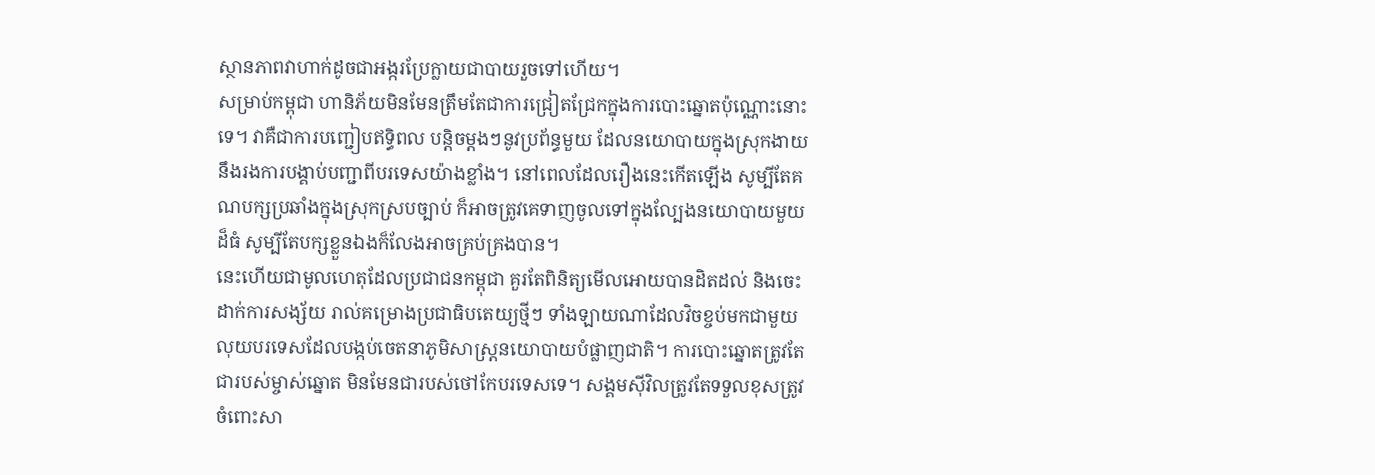ស្ថានភាពវាហាក់ដូចជាអង្ករប្រែក្លាយជាបាយរួចទៅហើយ។
សម្រាប់កម្ពុជា ហានិភ័យមិនមែនត្រឹមតែជាការជ្រៀតជ្រែកក្នុងការបោះឆ្នោតប៉ុណ្ណោះនោះទេ។ វាគឺជាការបញ្ជៀបឥទ្ធិពល បន្តិចម្តងៗនូវប្រព័ន្ធមួយ ដែលនយោបាយក្នុងស្រុកងាយនឹងរងការបង្គាប់បញ្ជាពីបរទេសយ៉ាងខ្លាំង។ នៅពេលដែលរឿងនេះកើតឡើង សូម្បីតែគណបក្សប្រឆាំងក្នុងស្រុកស្របច្បាប់ ក៏អាចត្រូវគេទាញចូលទៅក្នុងល្បែងនយោបាយមួយដ៏ធំ សូម្បីតែបក្សខ្លួនឯងក៏លែងអាចគ្រប់គ្រងបាន។
នេះហើយជាមូលហេតុដែលប្រជាជនកម្ពុជា គួរតែពិនិត្យមើលអោយបានដិតដល់ និងចេះដាក់ការសង្ស័យ រាល់គម្រោងប្រជាធិបតេយ្យថ្មីៗ ទាំងឡាយណាដែលវិចខ្ចប់មកជាមួយលុយបរទេសដែលបង្កប់ចេតនាភូមិសាស្ត្រនយោបាយបំផ្លាញជាតិ។ ការបោះឆ្នោតត្រូវតែជារបស់ម្ចាស់ឆ្នោត មិនមែនជារបស់ថៅកែបរទេសទេ។ សង្គមស៊ីវិលត្រូវតែទទួលខុសត្រូវចំពោះសា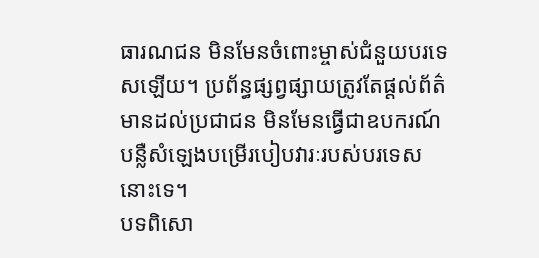ធារណជន មិនមែនចំពោះម្ចាស់ជំនួយបរទេសឡើយ។ ប្រព័ន្ធផ្សព្វផ្សាយត្រូវតែផ្តល់ព័ត៌មានដល់ប្រជាជន មិនមែនធ្វើជាឧបករណ៍បន្លឺសំឡេងបម្រើរបៀបវារៈរបស់បរទេសនោះទេ។
បទពិសោ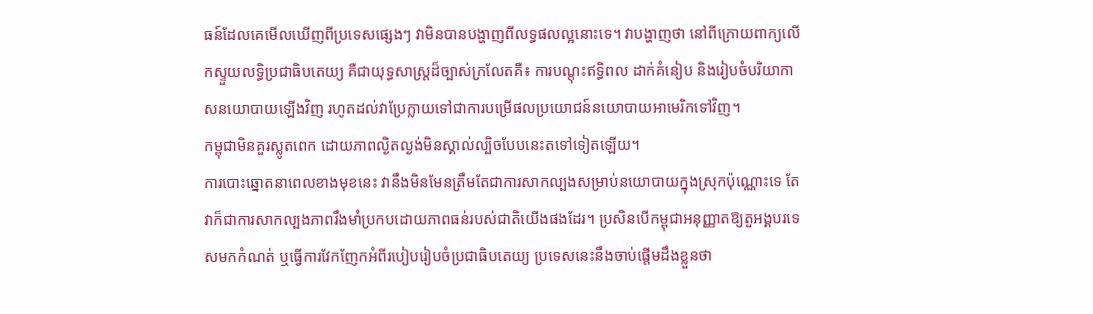ធន៍ដែលគេមើលឃើញពីប្រទេសផ្សេងៗ វាមិនបានបង្ហាញពីលទ្ធផលល្អនោះទេ។ វាបង្ហាញថា នៅពីក្រោយពាក្យលើកស្ទួយលទ្ធិប្រជាធិបតេយ្យ គឺជាយុទ្ធសាស្ត្រដ៏ច្បាស់ក្រលែតគឺ៖ ការបណ្តុះឥទ្ធិពល ដាក់គំនៀប និងរៀបចំបរិយាកាសនយោបាយឡើងវិញ រហូតដល់វាប្រែក្លាយទៅជាការបម្រើផលប្រយោជន៍នយោបាយអាមេរិកទៅវិញ។
កម្ពុជាមិនគួរស្លូតពេក ដោយភាពល្ងិតល្ងង់មិនស្គាល់ល្បិចបែបនេះតទៅទៀតឡើយ។
ការបោះឆ្នោតនាពេលខាងមុខនេះ វានឹងមិនមែនត្រឹមតែជាការសាកល្បងសម្រាប់នយោបាយក្នុងស្រុកប៉ុណ្ណោះទេ តែវាក៏ជាការសាកល្បងភាពរឹងមាំប្រកបដោយភាពធន់របស់ជាតិយើងផងដែរ។ ប្រសិនបើកម្ពុជាអនុញ្ញាតឱ្យតួអង្គបរទេសមកកំណត់ ឬធ្វើការវែកញែកអំពីរបៀបរៀបចំប្រជាធិបតេយ្យ ប្រទេសនេះនឹងចាប់ផ្តើមដឹងខ្លួនថា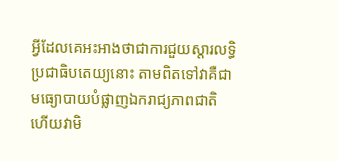អ្វីដែលគេអះអាងថាជាការជួយស្តារលទ្ធិប្រជាធិបតេយ្យនោះ តាមពិតទៅវាគឺជាមធ្យោបាយបំផ្លាញឯករាជ្យភាពជាតិ ហើយវាមិ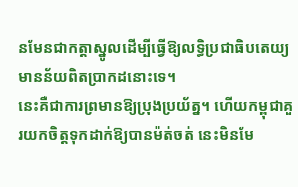នមែនជាកត្តាស្នូលដើម្បីធ្វើឱ្យលទ្ធិប្រជាធិបតេយ្យមានន័យពិតប្រាកដនោះទេ។
នេះគឺជាការព្រមានឱ្យប្រុងប្រយ័ត្ន។ ហើយកម្ពុជាគួរយកចិត្តទុកដាក់ឱ្យបានម៉ត់ចត់ នេះមិនមែ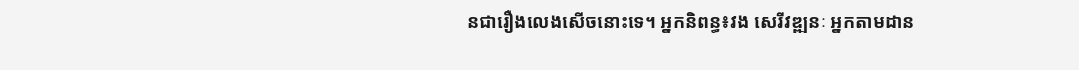នជារឿងលេងសើចនោះទេ។ អ្នកនិពន្ធ៖វង សេរីវឌ្ឍនៈ អ្នកតាមដាន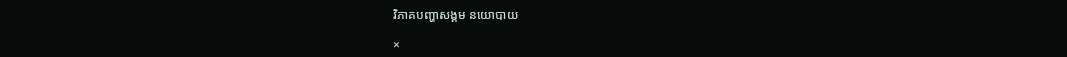វិភាគបញ្ហាសង្គម នយោបាយ

×